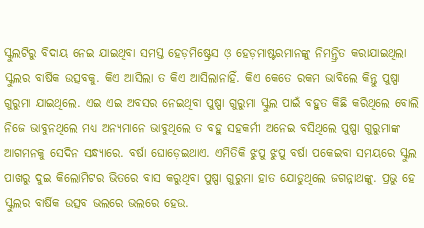ସ୍କୁଲଟିରୁ ବିଦାୟ ନେଇ ଯାଇଥିବା ସମସ୍ତ ହେଡ଼ମିଷ୍ଟ୍ରେସ ଓ଼ ହେଡ଼ମାଷ୍ଟରମାନଙ୍କୁ ନିମନ୍ତ୍ରିତ କରାଯାଇଥିଲା ସ୍କୁଲର ବାର୍ଷିକ ଉତ୍ସବକୁ. କିଏ ଆସିଲା ତ କିଏ ଆସିଲାନାହିଁ. କିଏ କେତେ ରକମ ଭାବିଲେ କିନ୍ତୁ ପୁଷ୍ପା ଗୁରୁମା ଯାଇଥିଲେ. ଏଇ ଏଇ ଅବସର ନେଇଥିବା ପୁଷ୍ପା ଗୁରୁମା ସ୍କୁଲ ପାଇଁ ବହୁତ କିଛି କରିଥିଲେ ବୋଲି ନିଜେ ଭାବୁନଥିଲେ ମଧ୍ୟ ଅନ୍ୟମାନେ ଭାବୁଥିଲେ ତ ବହୁ ସହକର୍ମୀ ଅନେଇ ବସିଥିଲେ ପୁଷ୍ପା ଗୁରୁମାଙ୍କ ଆଗମନକୁ ସେଦିନ ସନ୍ଧ୍ୟାରେ. ବର୍ଷା ଘୋଡ଼େଇଥାଏ. ଏମିତିକି ଝୁପୁ ଝୁପୁ ବର୍ଷା ପକେଇବା ସମୟରେ ସ୍କୁଲ ପାଖରୁ ଦୁଇ କିଲୋମିଟର ଭିତରେ ବାସ କରୁଥିବା ପୁଷ୍ପା ଗୁରୁମା ହାତ ଯୋଡୁଥିଲେ ଜଗନ୍ନାଥଙ୍କୁ. ପ୍ରଭୁ ହେ ସ୍କୁଲର ବାର୍ଷିକ ଉତ୍ସବ ଭଲରେ ଭଲରେ ହେଉ.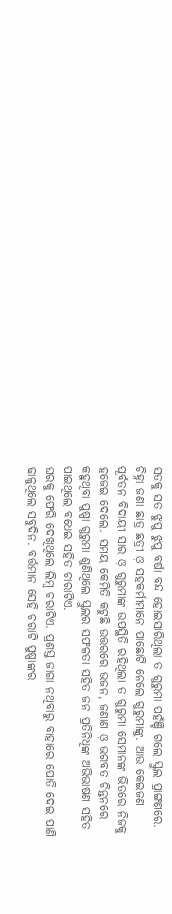ସତକୁ ସତ ଝୁପୁ ଝୁପୁ ବର୍ଷା ବନ୍ଦ ହୋଇସାରିଥିଲା ତ ଗୁରୁମା ପହଁଞ୍ଚି ଗଲେ ସ୍କୁଲ ପ୍ରାଙ୍ଗଣରେ. ଚିହ୍ନା ଜଣା ଛାତ୍ର ଛତ୍ରୀ ଓ଼ ସହକର୍ମୀମାନେ ପାଛୋଟି ନେଲେ ଗୁରୁମାଙ୍କୁ. ଆଉ କେଇଜଣ ପୂର୍ବତନ ବିଦାୟୀ ସାର ଓ଼ ଗୁରୁମାଙ୍କ ଉପସ୍ଥିତି ରହିଥିଲା ତ ଗୁରୁମା ସେମାନଙ୍କ ଭିତରେ ନିଜକୁ ହଜେଇ ଦେଲେ. ସମୟ କେମିତି କଟୁଛି ଉତ୍ତରରେ ଭଜନ, ଜଣାଣ ଓ଼ ଭଗବତ ଚିନ୍ତନରେ କହୁଥିବା ପୁଷ୍ପା ଗୁରୁମା ଶୁଣିଥିଲେ ସ୍କୁଲର ସଫଳତା ସହିତ ଜନ ପ୍ରତିନିଧିଙ୍କ ଅଭିଭାଷଣ ସହିତ ପାଇଥିଲେ ବଧେଇ ସହିତ ଚାରାଟିଏ.
ଘରକୁ ଫେରି ଦେଖିଥିଲେ ଲିମ୍ବ ଚରାଟିଏ. ପ୍ରଶସ୍ତ ଜାଗା ନଥିବାରୁ ବାହାରେ ପୋତି ଦେଇ ପାଣି ଢାଳୁଥିଲେ ସବୁଦିନ. ବର୍ତ୍ତମାନ ସେହି ଚରାଟି ପୁଷ୍ପାଙ୍କର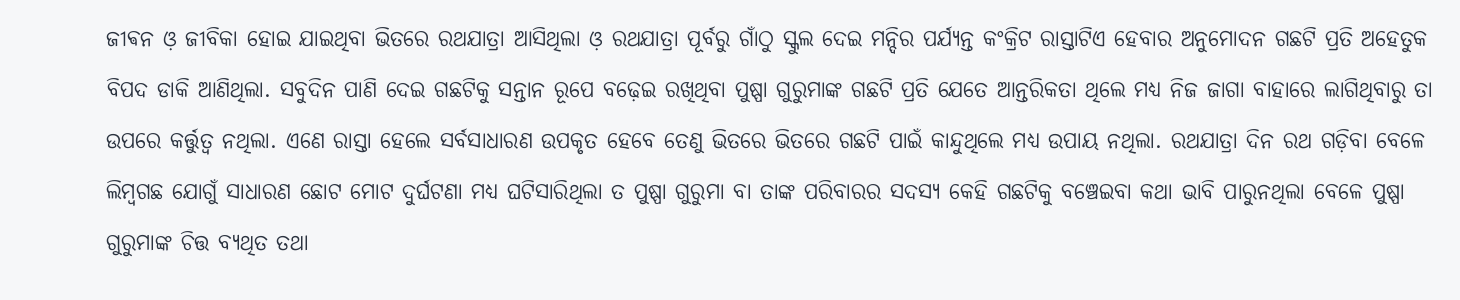ଜୀଵନ ଓ଼ ଜୀବିକା ହୋଇ ଯାଇଥିବା ଭିତରେ ରଥଯାତ୍ରା ଆସିଥିଲା ଓ଼ ରଥଯାତ୍ରା ପୂର୍ବରୁ ଗାଁଠୁ ସ୍କୁଲ ଦେଇ ମନ୍ଦିର ପର୍ଯ୍ୟନ୍ତ କଂକ୍ରିଟ ରାସ୍ତାଟିଏ ହେବାର ଅନୁମୋଦନ ଗଛଟି ପ୍ରତି ଅହେତୁକ ବିପଦ ଡାକି ଆଣିଥିଲା. ସବୁଦିନ ପାଣି ଦେଇ ଗଛଟିକୁ ସନ୍ତାନ ରୂପେ ବଢ଼େଇ ରଖିଥିବା ପୁଷ୍ପା ଗୁରୁମାଙ୍କ ଗଛଟି ପ୍ରତି ଯେତେ ଆନ୍ତରିକତା ଥିଲେ ମଧ୍ୟ ନିଜ ଜାଗା ବାହାରେ ଲାଗିଥିବାରୁ ତା ଉପରେ କର୍ତ୍ତୁତ୍ୱ ନଥିଲା. ଏଣେ ରାସ୍ତା ହେଲେ ସର୍ବସାଧାରଣ ଉପକୃତ ହେବେ ତେଣୁ ଭିତରେ ଭିତରେ ଗଛଟି ପାଇଁ କାନ୍ଦୁଥିଲେ ମଧ୍ୟ ଉପାୟ ନଥିଲା. ରଥଯାତ୍ରା ଦିନ ରଥ ଗଡ଼ିବା ବେଳେ ଲିମ୍ବଗଛ ଯୋଗୁଁ ସାଧାରଣ ଛୋଟ ମୋଟ ଦୁର୍ଘଟଣା ମଧ୍ୟ ଘଟିସାରିଥିଲା ତ ପୁଷ୍ପା ଗୁରୁମା ବା ତାଙ୍କ ପରିବାରର ସଦସ୍ୟ କେହି ଗଛଟିକୁ ବଞ୍ଚେଇବା କଥା ଭାବି ପାରୁନଥିଲା ବେଳେ ପୁଷ୍ପା ଗୁରୁମାଙ୍କ ଚିତ୍ତ ବ୍ୟଥିତ ତଥା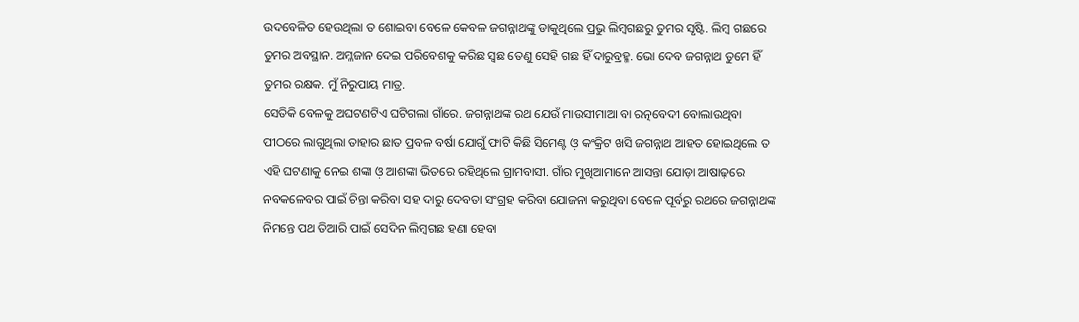ଉଦବେଳିତ ହେଉଥିଲା ତ ଶୋଇବା ବେଳେ କେବଳ ଜଗନ୍ନାଥଙ୍କୁ ଡାକୁଥିଲେ ପ୍ରଭୁ ଲିମ୍ବଗଛରୁ ତୁମର ସୃଷ୍ଟି. ଲିମ୍ବ ଗଛରେ ତୁମର ଅବସ୍ଥାନ. ଅମ୍ଳଜାନ ଦେଇ ପରିବେଶକୁ କରିଛ ସ୍ବଛ ତେଣୁ ସେହି ଗଛ ହିଁ ଦାରୁବ୍ରହ୍ମ. ଭୋ ଦେବ ଜଗନ୍ନାଥ ତୁମେ ହିଁ ତୁମର ରକ୍ଷକ. ମୁଁ ନିରୁପାୟ ମାତ୍ର.
ସେତିକି ବେଳକୁ ଅଘଟଣଟିଏ ଘଟିଗଲା ଗାଁରେ. ଜଗନ୍ନାଥଙ୍କ ରଥ ଯେଉଁ ମାଉସୀମାଆ ବା ରତ୍ନବେଦୀ ବୋଲାଉଥିବା ପୀଠରେ ଲାଗୁଥିଲା ତାହାର ଛାତ ପ୍ରବଳ ବର୍ଷା ଯୋଗୁଁ ଫାଟି କିଛି ସିମେଣ୍ଟ ଓ଼ କଂକ୍ରିଟ ଖସି ଜଗନ୍ନାଥ ଆହତ ହୋଇଥିଲେ ତ ଏହି ଘଟଣାକୁ ନେଇ ଶଙ୍କା ଓ଼ ଆଶଙ୍କା ଭିତରେ ରହିଥିଲେ ଗ୍ରାମବାସୀ. ଗାଁର ମୁଖିଆମାନେ ଆସନ୍ତା ଯୋଡ଼ା ଆଷାଢ଼ରେ ନବକଳେବର ପାଇଁ ଚିନ୍ତା କରିବା ସହ ଦାରୁ ଦେବତା ସଂଗ୍ରହ କରିବା ଯୋଜନା କରୁଥିବା ବେଳେ ପୂର୍ବରୁ ରଥରେ ଜଗନ୍ନାଥଙ୍କ ନିମନ୍ତେ ପଥ ତିଆରି ପାଇଁ ସେଦିନ ଲିମ୍ବଗଛ ହଣା ହେବା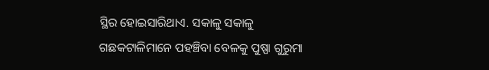ସ୍ଥିର ହୋଇସାରିଥାଏ. ସକାଳୁ ସକାଳୁ ଗଛକଟାଳିମାନେ ପହଞ୍ଚିବା ବେଳକୁ ପୁଷ୍ପା ଗୁରୁମା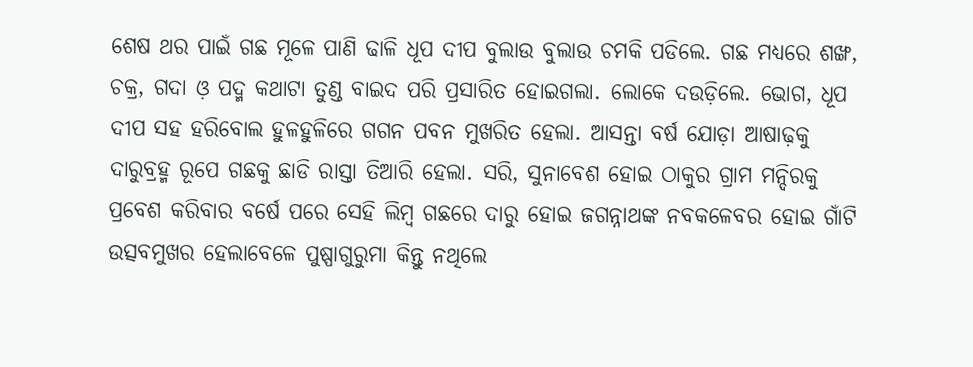ଶେଷ ଥର ପାଇଁ ଗଛ ମୂଳେ ପାଣି ଢାଳି ଧୂପ ଦୀପ ବୁଲାଉ ବୁଲାଉ ଚମକି ପଡିଲେ. ଗଛ ମଧ୍ୟରେ ଶଙ୍ଖ, ଚକ୍ର, ଗଦା ଓ଼ ପଦ୍ମ କଥାଟା ତୁଣ୍ଡ ବାଇଦ ପରି ପ୍ରସାରିତ ହୋଇଗଲା. ଲୋକେ ଦଉଡ଼ିଲେ. ଭୋଗ, ଧୂପ ଦୀପ ସହ ହରିବୋଲ ହୁଳହୁଳିରେ ଗଗନ ପବନ ମୁଖରିତ ହେଲା. ଆସନ୍ତା ବର୍ଷ ଯୋଡ଼ା ଆଷାଢ଼କୁ ଦାରୁବ୍ରହ୍ମ ରୂପେ ଗଛକୁ ଛାଡି ରାସ୍ତା ତିଆରି ହେଲା. ସରି, ସୁନାବେଶ ହୋଇ ଠାକୁର ଗ୍ରାମ ମନ୍ଦିରକୁ ପ୍ରବେଶ କରିବାର ବର୍ଷେ ପରେ ସେହି ଲିମ୍ବ ଗଛରେ ଦାରୁ ହୋଇ ଜଗନ୍ନାଥଙ୍କ ନବକଳେବର ହୋଇ ଗାଁଟି ଉତ୍ସବମୁଖର ହେଲାବେଳେ ପୁଷ୍ପାଗୁରୁମା କିନ୍ତୁ ନଥିଲେ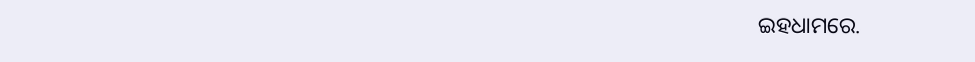ଇହଧାମରେ.